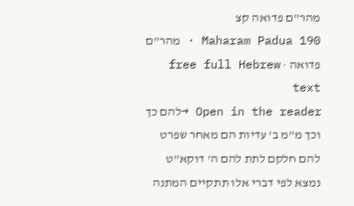מהר"ם פדואה קצ
Maharam Padua 190 · מהר"ם פדואה · free full Hebrew text
Open in the reader →להם כך וכך מ"מ ב' עדיות הם מאחר שפרט להם חלקם לתת להם ה' דוקא"ט נמצא לפי דברי אלו תתקיים המתנה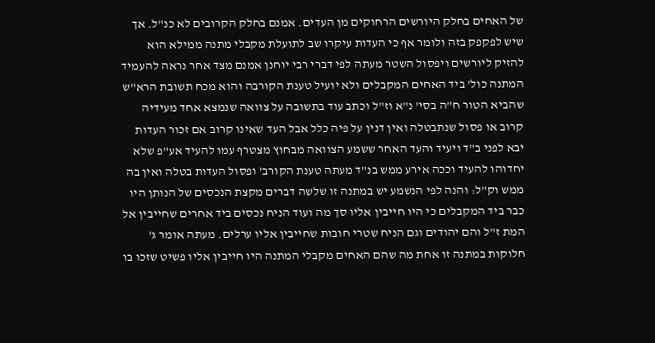של האחים בחלק היורשים הרחוקים מן העדים. אמנם בחלק הקרובים לא כנ"ל. אך שיש לפקפק בזה ולומר אף כי העדות עיקרו שב לתועלת מקבלי מתנה ממילא הוא להזיק ליורשים ויפסול השטר מעתה לפי דברי רבי יוחנן אמנם מצד אחר נראה להעמיד המתנה כול' ביד האחים המקבלים ולא יועיל טענת הקורבה והוא מכח תשובת הרא"ש שהביא הטור ח"ה בסי' נ"א וז"ל וכתב עוד בתשובה על צוואה שנמצא אחד מעידיה קרוב או פסול שנתבטלה ואין דנין על פיה כלל אבל העד שאינו קרוב אם זכור העדות יבא לפני ב"ד ויעיד והעד האחר ששמע הצוואה מבחוץ מצטרף עמו להעיד אע"פ שלא יחדוהו להעיד וככה אירע ממש בנ"ד מעתה טענת הקורב' ופסול העדות בטלה ואין בה ממש וק"ל: והנה לפי הנשמע יש במתנה זו שלשה דברים מקצת הנכסים של הנותן היו כבר ביד המקבלים כי היו חייבין אליו סך מה ועוד הניח נכסים ביד אחרים שחייבין אל המת ז"ל והם יהודים וגם הניח שטרי חובות שחייבין אליו ערלים. מעתה אומר ג' חלוקות במתנה זו אחת מה שהם האחים מקבלי המתנה היו חייבין אליו פשיט שזכו בו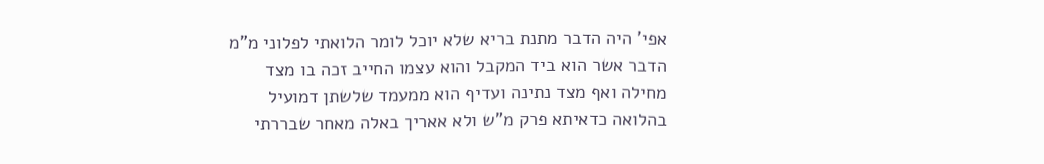אפי' היה הדבר מתנת בריא שלא יוכל לומר הלואתי לפלוני מ"מ הדבר אשר הוא ביד המקבל והוא עצמו החייב זכה בו מצד מחילה ואף מצד נתינה ועדיף הוא ממעמד שלשתן דמועיל בהלואה כדאיתא פרק מ"ש ולא אאריך באלה מאחר שבררתי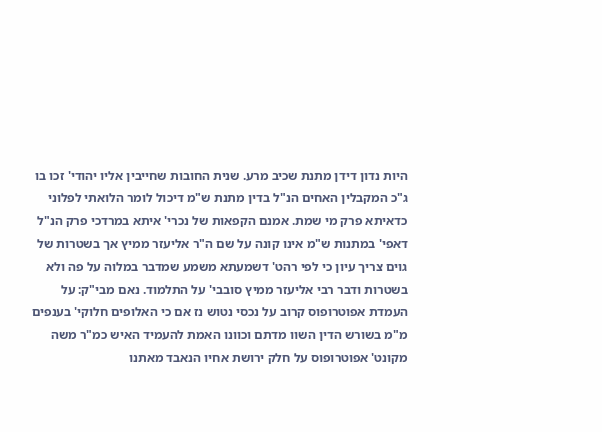היות נדון דידן מתנת שכיב מרע. שנית החובות שחייבין אליו יהודי' זכו בו ג"כ המקבלין האחים הנ"ל בדין מתנת ש"מ דיכול לומר הלואתי לפלוני כדאיתא פרק מי שמת. אמנם הקפאות של נכרי' איתא במרדכי פרק הנ"ל דאפי' במתנות ש"מ אינו קונה על שם ה"ר אליעזר ממיץ אך בשטרות של גוים צריך עיון כי לפי רהט' דשמעתא משמע שמדבר במלוה על פה ולא בשטרות ודבר רבי אליעזר ממיץ סובבי' על התלמוד. נאם מבי"ק: על העמדת אפוטרופוס קרוב על נכסי נטוש נז אם כי האלופים חלוקי' בענפים מ"מ בשורש הדין השוו מדתם וכוונו האמת להעמיד האיש כמ"ר משה מקונט' אפוטרופוס על חלק ירושת אחיו הנאבד מאתנו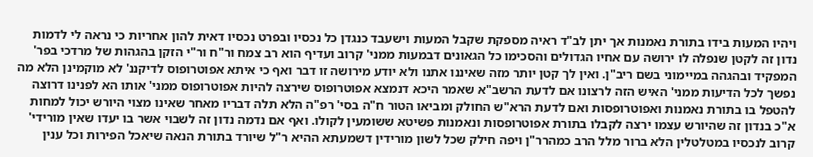ויהיו המעות בידו בתורת נאמנות אך יתן לב"ד ראיה מספקת שקבל המעות וישעבד כנגדן כל נכסיו ובפרט נכסיו דאית להון אחריות כי נראה לי לדמות נדון זה לקטן שנפלה לו ירושה עם אחיו הגדולים והסכימו כל הגאונים דבמעות ממני' קרוב ועדיף הוא רב צמח ור"ח ור"י הזקן בהגהות של מרדכי בפר' המפקיד ובהגהה במיימוני בשם ריב"ן. ואין לך קטן יותר מזה שאיננו אתנו ולא יודע מירושה זו דבר ואף כי איתא אפוטרופוס לדיקננ' לא מוקמינן הלא מה נפשך לכל הדיעות ממני' האיש הזה לרצונו אם לדעת הרשב"א שאמר היכא דנמצא אפוטרופוס שירצה להיות אפוטרופוס ממני' אותו הא לפנינו דרוצה להטפל בו בתורת נאמנות ואפוטרופסות ואם לדעת הרא"ש החולק ומביאו הטור ח"ה בסי' רפ"ה הלא תלה דבריו מאחר שאינו מצוי היורש יכול למחות א"כ בנדון זה שהיורש עצמו ירצה לקבלו בתורת אפוטרופסות ונאמנות פשיטא ששומעין לקולו. ואף אם נדמה נדון זה לשבוי אשר בו יעדו שאין מורידי' קרוב לנכסיו במטלטלין הלא ברור מלל הרב כמהרר"ן ויפה חילק שכל לשון מורידין דשמעתא ההיא ר"ל שיורד בתורת הנאה שיאכל הפירות וכל ענין